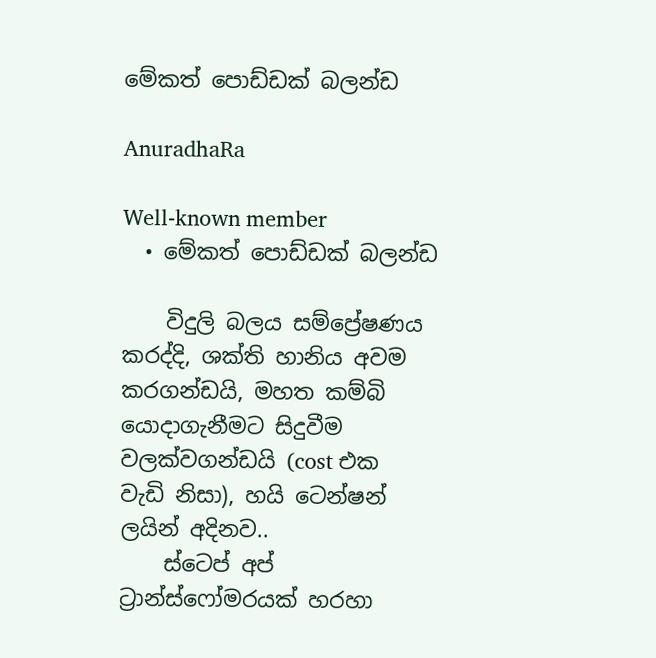මේකත් පොඩ්ඩක් බලන්ඩ

AnuradhaRa

Well-known member
  • මේකත් පොඩ්ඩක් බලන්ඩ

    විදුලි බලය සම්ප්‍රේෂණය කරද්දි, ශක්ති හානිය අවම කරගන්ඩයි, මහත කම්බි යොදාගැනීමට සිදුවීම වලක්වගන්ඩයි (cost එක වැඩි නිසා), හයි ටෙන්ෂන් ලයින් අදිනව..
    ස්ටෙප් අප් ට්‍රාන්ස්ෆෝමරයක් හරහා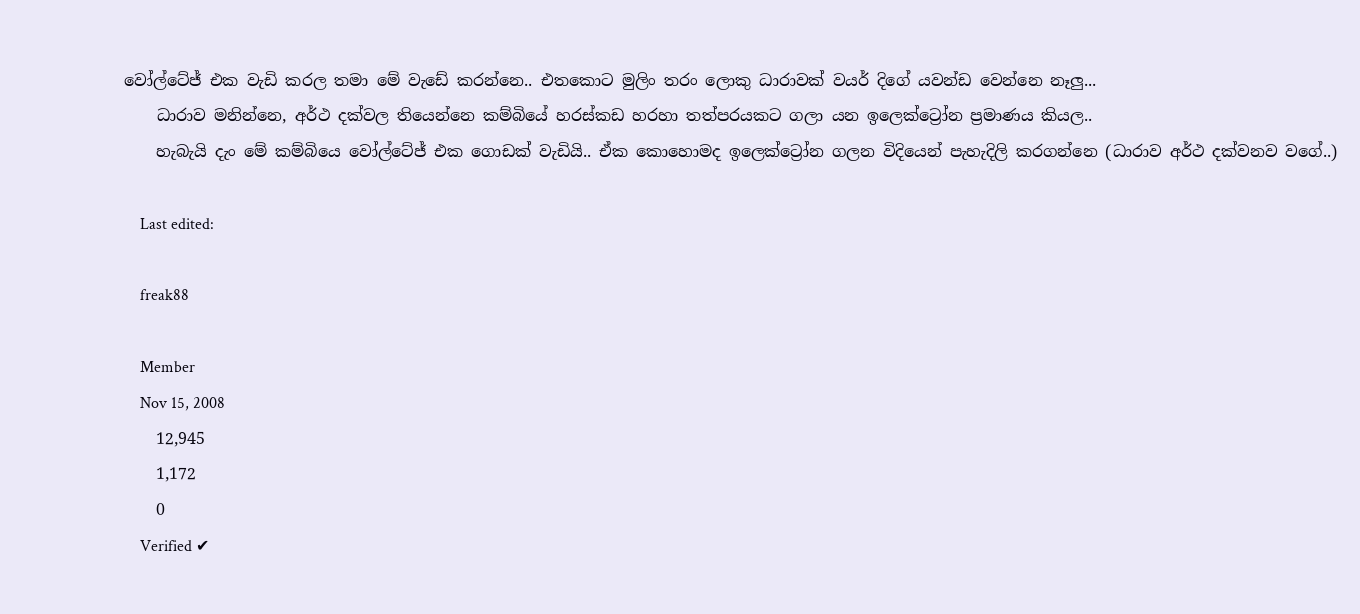වෝල්ටේජ් එක වැඩි කරල තමා මේ වැඩේ කරන්නෙ.. එතකොට මුලිං තරං ලොකු ධාරාවක් වයර් දිගේ යවන්ඩ වෙන්නෙ නෑලු...
    ධාරාව මනින්නෙ, අර්ථ දක්වල තියෙන්නෙ කම්බියේ හරස්කඩ හරහා තත්පරයකට ගලා යන ඉලෙක්ට්‍රෝන ප්‍රමාණය කියල..
    හැබැයි දැං මේ කම්බියෙ වෝල්ටේජ් එක ගොඩක් වැඩියි.. ඒක කොහොමද ඉලෙක්ට්‍රෝන ගලන විදියෙන් පැහැදිලි කරගන්නෙ (ධාරාව අර්ථ දක්වනව වගේ..)

    Last edited:

    freak88

    Member
    Nov 15, 2008
    12,945
    1,172
    0
    Verified ✔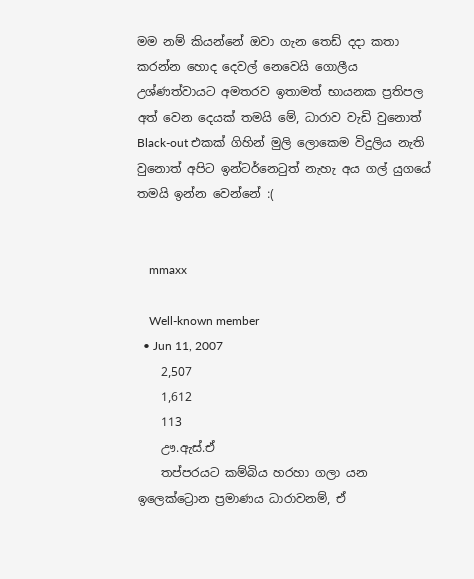මම නම් කියන්නේ ඔවා ගැන තෙඩ් දදා කතා කරන්න හොද දෙවල් නෙවෙයි ගොලීය උශ්ණත්වායට අමතරව ඉතාමත් භායනක ප්‍රතිපල අත් වෙන දෙයක් තමයි මේ, ධාරාව වැඩි වුනොත් Black-out එකක් ගිහින් මුලි ලොකෙම විදුලිය නැති වුනොත් අපිට ඉන්ටර්නෙටුත් නැහැ අය ගල් යුගයේ තමයි ඉන්න වෙන්නේ :(


    mmaxx

    Well-known member
  • Jun 11, 2007
    2,507
    1,612
    113
    ඌ.ඇස්.ඒ
    තප්පරයට කම්බිය හරහා ගලා යන ඉලෙක්ට්‍රොන ප්‍රමාණය ධාරාවනම්, ඒ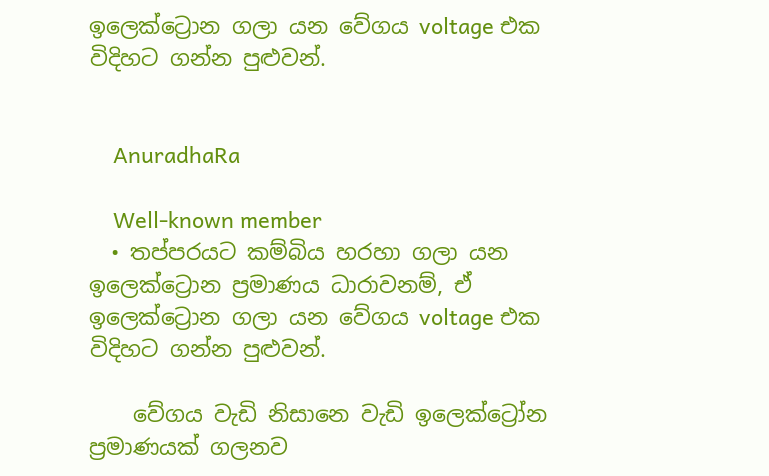ඉලෙක්ට්‍රොන ගලා යන වේගය voltage එක විදිහට ගන්න පුළුවන්.


    AnuradhaRa

    Well-known member
  • තප්පරයට කම්බිය හරහා ගලා යන ඉලෙක්ට්‍රොන ප්‍රමාණය ධාරාවනම්, ඒ ඉලෙක්ට්‍රොන ගලා යන වේගය voltage එක විදිහට ගන්න පුළුවන්.

    වේගය වැඩි නිසානෙ වැඩි ඉලෙක්ට්‍රෝන ප්‍රමාණයක් ගලනව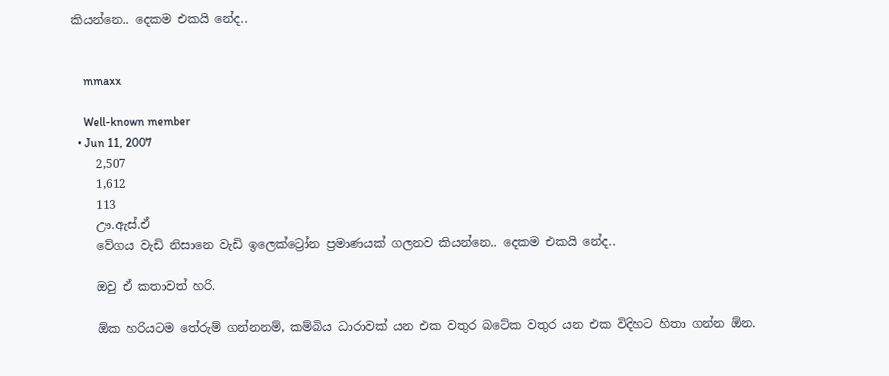කියන්නෙ.. දෙකම එකයි නේද..


    mmaxx

    Well-known member
  • Jun 11, 2007
    2,507
    1,612
    113
    ඌ.ඇස්.ඒ
    වේගය වැඩි නිසානෙ වැඩි ඉලෙක්ට්‍රෝන ප්‍රමාණයක් ගලනව කියන්නෙ.. දෙකම එකයි නේද..

    ඔවු ඒ කතාවත් හරි.

    ඕක හරියටම තේරුම් ගන්නනම්, කම්බිය ධාරාවක් යන එක වතුර බටේක වතුර යන එක විදිහට හිතා ගන්න ඕන.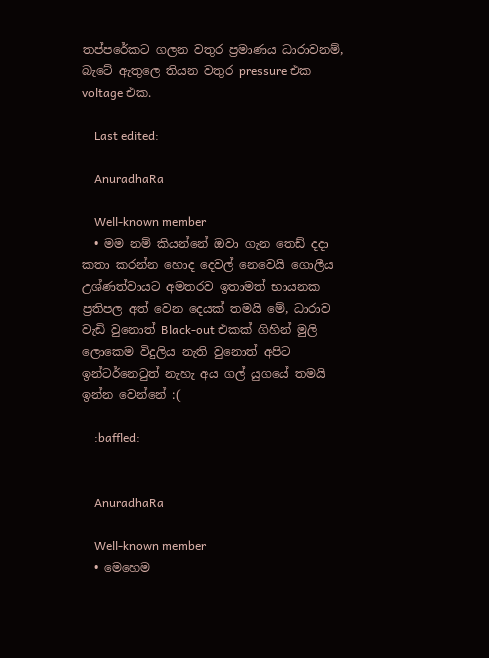තප්පරේකට ගලන වතුර ප්‍රමාණය ධාරාවනම්, බැටේ ඇතුලෙ තියන වතුර pressure එක voltage එක.

    Last edited:

    AnuradhaRa

    Well-known member
  • මම නම් කියන්නේ ඔවා ගැන තෙඩ් දදා කතා කරන්න හොද දෙවල් නෙවෙයි ගොලීය උශ්ණත්වායට අමතරව ඉතාමත් භායනක ප්‍රතිපල අත් වෙන දෙයක් තමයි මේ, ධාරාව වැඩි වුනොත් Black-out එකක් ගිහින් මුලි ලොකෙම විදුලිය නැති වුනොත් අපිට ඉන්ටර්නෙටුත් නැහැ අය ගල් යුගයේ තමයි ඉන්න වෙන්නේ :(

    :baffled:


    AnuradhaRa

    Well-known member
  • මෙහෙම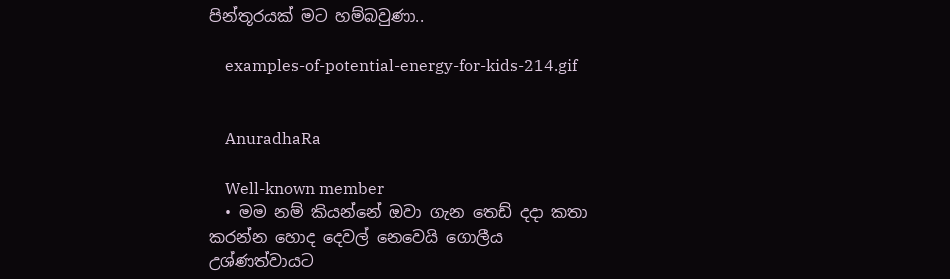පින්තූරයක් මට හම්බවුණා..

    examples-of-potential-energy-for-kids-214.gif


    AnuradhaRa

    Well-known member
  • මම නම් කියන්නේ ඔවා ගැන තෙඩ් දදා කතා කරන්න හොද දෙවල් නෙවෙයි ගොලීය උශ්ණත්වායට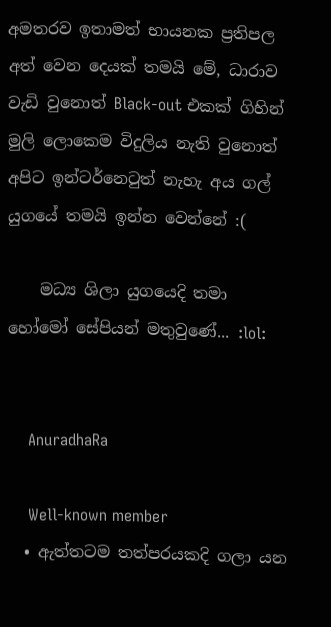අමතරව ඉතාමත් භායනක ප්‍රතිපල අත් වෙන දෙයක් තමයි මේ, ධාරාව වැඩි වුනොත් Black-out එකක් ගිහින් මුලි ලොකෙම විදුලිය නැති වුනොත් අපිට ඉන්ටර්නෙටුත් නැහැ අය ගල් යුගයේ තමයි ඉන්න වෙන්නේ :(

    මධ්‍ය ශිලා යුගයෙදි තමා හෝමෝ සේපියන් මතුවුණේ... :lol:


    AnuradhaRa

    Well-known member
  • ඇත්තටම තත්පරයකදි ගලා යන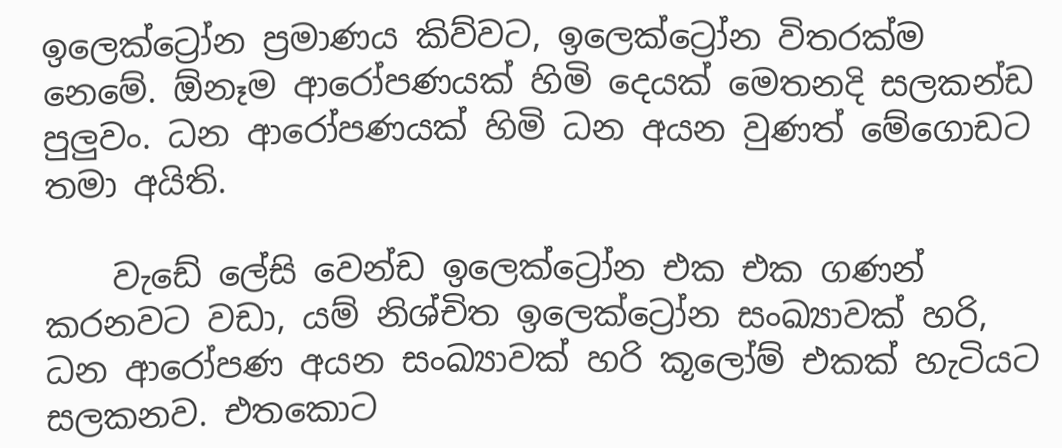ඉලෙක්ට්‍රෝන ප්‍රමාණය කිව්වට, ඉලෙක්ට්‍රෝන විතරක්ම නෙමේ. ඕනෑම ආරෝපණයක් හිමි දෙයක් මෙතනදි සලකන්ඩ පුලුවං. ධන ආරෝපණයක් හිමි ධන අයන වුණත් මේගොඩට තමා අයිති.

    වැඩේ ලේසි වෙන්ඩ ඉලෙක්ට්‍රෝන එක එක ගණන් කරනවට වඩා, යම් නිශ්චිත ඉලෙක්ට්‍රෝන සංඛ්‍යාවක් හරි, ධන ආරෝපණ අයන සංඛ්‍යාවක් හරි කූලෝම් එකක් හැටියට සලකනව. එතකොට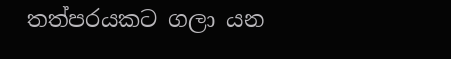තත්පරයකට ගලා යන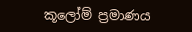කූලෝම් ප්‍රමාණය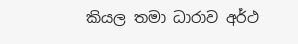කියල තමා ධාරාව අර්ථ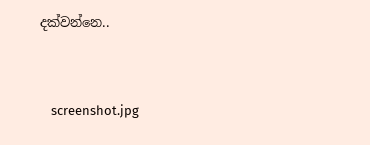දක්වන්නෙ..


    screenshot.jpg